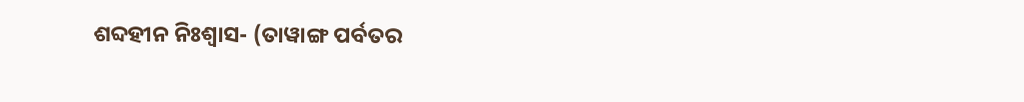ଶବ୍ଦହୀନ ନିଃଶ୍ୱାସ- (ତାୱାଙ୍ଗ ପର୍ବତର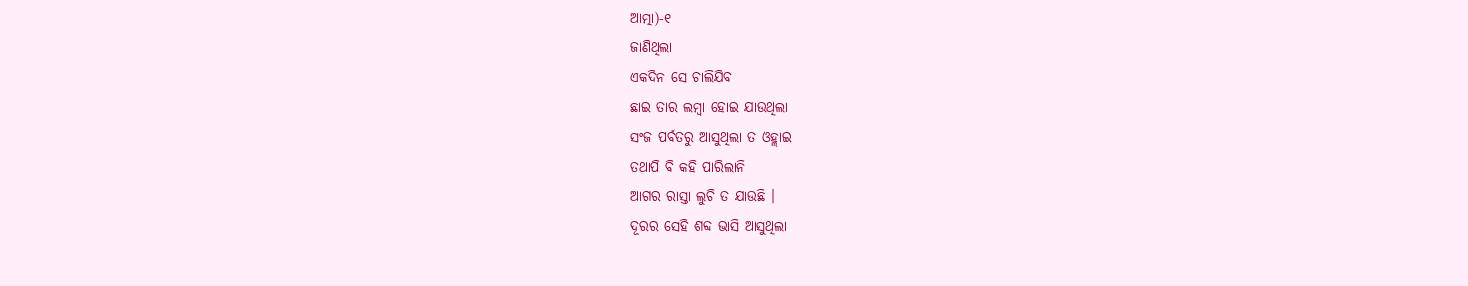ଆତ୍ମା)-୧
ଜାଣିଥିଲା
ଏକଦିନ ସେ ଚାଲିଯିବ
ଛାଇ ତାର ଲମ୍ବା ହୋଇ ଯାଉଥିଲା
ସଂଜ ପର୍ବତରୁ ଆସୁଥିଲା ତ ଓହ୍ଲାଇ
ତଥାପି ବି କହି ପାରିଲାନି
ଆଗର ରାସ୍ତା ଲୁଚି ତ ଯାଉଛି ।
ଦୂରର ସେହି ଶବ୍ଦ ଭାସି ଆସୁଥିଲା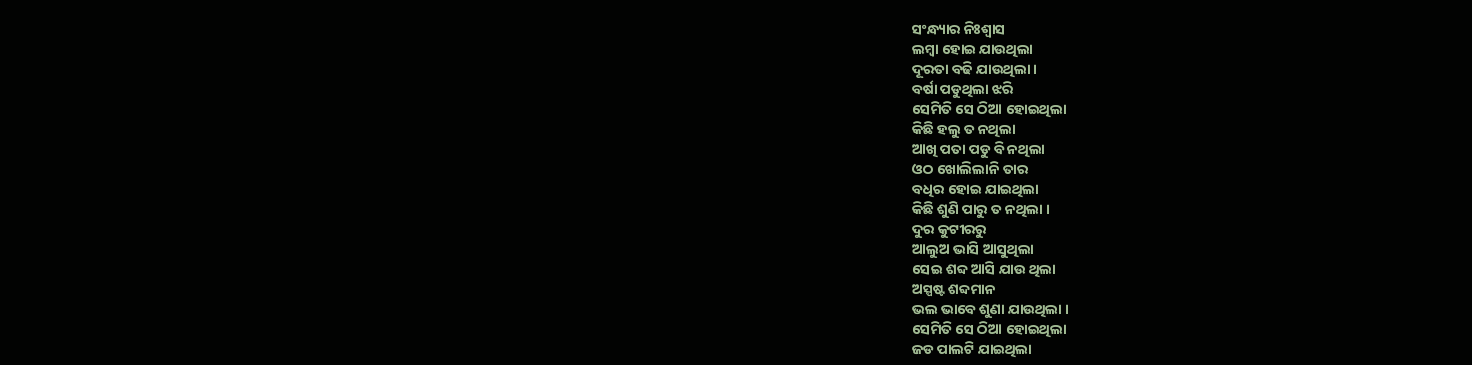ସଂନ୍ଧ୍ୟାର ନିଃଶ୍ୱାସ
ଲମ୍ବା ହୋଇ ଯାଉଥିଲା
ଦୂରତା ବଢି ଯାଉଥିଲା ।
ବର୍ଷା ପଡୁଥିଲା ଝରି
ସେମିତି ସେ ଠିଆ ହୋଇଥିଲା
କିଛି ହଲୁ ତ ନଥିଲା
ଆଖି ପତା ପଡୁ ବି ନଥିଲା
ଓଠ ଖୋଲିଲାନି ତାର
ବଧିର ହୋଇ ଯାଇଥିଲା
କିଛି ଶୁଣି ପାରୁ ତ ନଥିଲା ।
ଦୁର କୁଟୀରରୁ
ଆଲୁଅ ଭାସି ଆସୁଥିଲା
ସେଇ ଶବ୍ଦ ଆସି ଯାଉ ଥିଲା
ଅସ୍ପଷ୍ଟ ଶବ୍ଦମାନ
ଭଲ ଭାବେ ଶୁଣା ଯାଉଥିଲା ।
ସେମିତି ସେ ଠିଆ ହୋଇଥିଲା
ଜଡ ପାଲଟି ଯାଇଥିଲା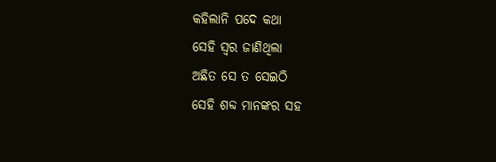କହିଲାନି ପଦେ କଥା
ସେହି ସ୍ୱର ଜାଣିଥିଲା
ଅଛିତ ସେ ତ ସେଇଠି
ସେହି ଶବ୍ଦ ମାନଙ୍କର ସହ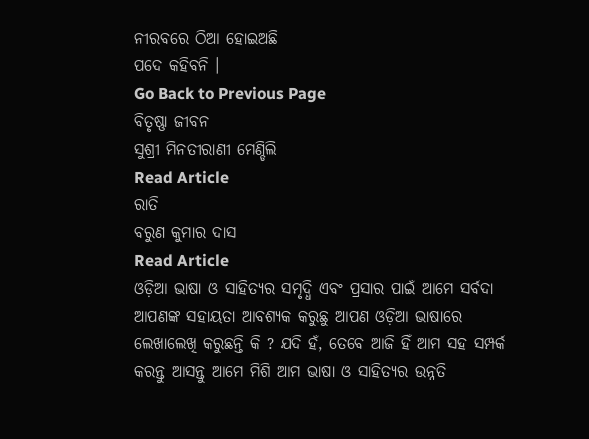ନୀରବରେ ଠିଆ ହୋଇଅଛି
ପଦେ କହିବନି ।
Go Back to Previous Page
ବିତୃଷ୍ଣା ଜୀବନ
ସୁଶ୍ରୀ ମିନତୀରାଣୀ ମେଣ୍ଡିଲି
Read Article
ରାତି
ବରୁଣ କୁମାର ଦାସ
Read Article
ଓଡ଼ିଆ ଭାଷା ଓ ସାହିତ୍ୟର ସମୃଦ୍ଧି ଏବଂ ପ୍ରସାର ପାଇଁ ଆମେ ସର୍ବଦା ଆପଣଙ୍କ ସହାୟତା ଆବଶ୍ୟକ କରୁଛୁ ଆପଣ ଓଡ଼ିଆ ଭାଷାରେ ଲେଖାଲେଖି କରୁଛନ୍ତି କି ? ଯଦି ହଁ, ତେବେ ଆଜି ହିଁ ଆମ ସହ ସମ୍ପର୍କ କରନ୍ତୁ ଆସନ୍ତୁ ଆମେ ମିଶି ଆମ ଭାଷା ଓ ସାହିତ୍ୟର ଉନ୍ନତି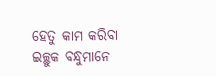ହେତୁ କାମ କରିବା
ଇଚ୍ଛୁକ ବନ୍ଧୁମାନେ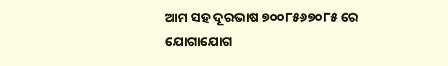ଆମ ସହ ଦୂରଭାଷ ୭୦୦୮୫୬୭୦୮୫ ରେ ଯୋଗାଯୋଗ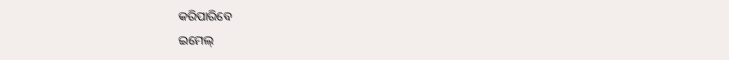କରିପାରିବେ
ଇମେଲ୍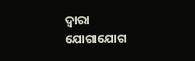ଦ୍ବାରା ଯୋଗାଯୋଗ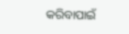କରିବାପାଇଁ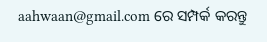aahwaan@gmail.com ରେ ସମ୍ପର୍କ କରନ୍ତୁ